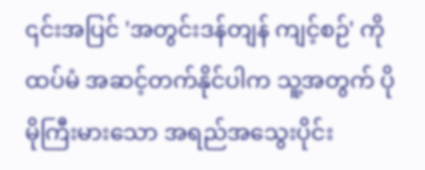၎င်းအပြင် 'အတွင်းဒန်တျန် ကျင့်စဉ်' ကို ထပ်မံ အဆင့်တက်နိုင်ပါက သူ့အတွက် ပိုမိုကြီးမားသော အရည်အသွေးပိုင်း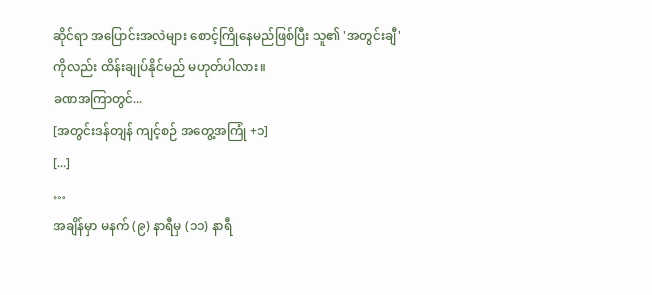ဆိုင်ရာ အပြောင်းအလဲများ စောင့်ကြိုနေမည်ဖြစ်ပြီး သူ၏ 'အတွင်းချီ' ကိုလည်း ထိန်းချုပ်နိုင်မည် မဟုတ်ပါလား။
ခဏအကြာတွင်...
[အတွင်းဒန်တျန် ကျင့်စဉ် အတွေ့အကြုံ +၁]
[...]
…
အချိန်မှာ မနက် (၉) နာရီမှ (၁၁) နာရီ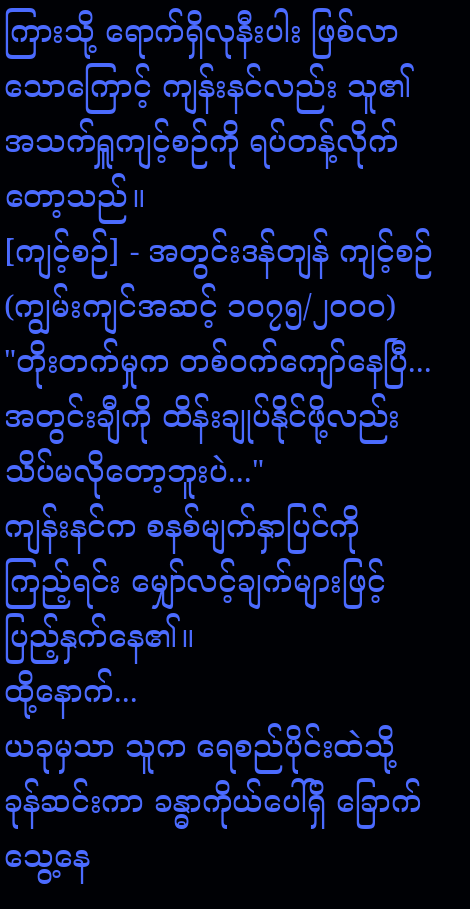ကြားသို့ ရောက်ရှိလုနီးပါး ဖြစ်လာသောကြောင့် ကျန်းနင်လည်း သူ၏ အသက်ရှူကျင့်စဉ်ကို ရပ်တန့်လိုက်တော့သည်။
[ကျင့်စဉ်] - အတွင်းဒန်တျန် ကျင့်စဉ် (ကျွမ်းကျင်အဆင့် ၁၀၇၅/၂၀၀၀)
"တိုးတက်မှုက တစ်ဝက်ကျော်နေပြီ... အတွင်းချီကို ထိန်းချုပ်နိုင်ဖို့လည်း သိပ်မလိုတော့ဘူးပဲ..."
ကျန်းနင်က စနစ်မျက်နှာပြင်ကို ကြည့်ရင်း မျှော်လင့်ချက်များဖြင့် ပြည့်နှက်နေ၏။
ထို့နောက်...
ယခုမှသာ သူက ရေစည်ပိုင်းထဲသို့ ခုန်ဆင်းကာ ခန္ဓာကိုယ်ပေါ်ရှိ ခြောက်သွေ့နေ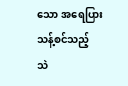သော အရေပြားသန့်စင်သည့် သဲ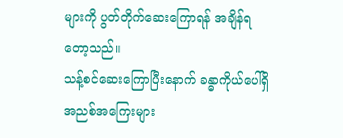များကို ပွတ်တိုက်ဆေးကြောရန် အချိန်ရတော့သည်။
သန့်စင်ဆေးကြောပြီးနောက် ခန္ဓာကိုယ်ပေါ်ရှိ အညစ်အကြေးများ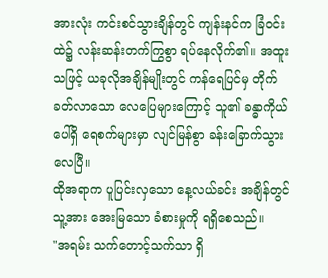အားလုံး ကင်းစင်သွားချိန်တွင် ကျန်းနင်က ခြံဝင်းထဲ၌ လန်းဆန်းတက်ကြွစွာ ရပ်နေလိုက်၏။ အထူးသဖြင့် ယခုလိုအချိန်မျိုးတွင် ကန်ရေပြင်မှ တိုက်ခတ်လာသော လေပြေများကြောင့် သူ၏ ခန္ဓာကိုယ်ပေါ်ရှိ ရေစက်များမှာ လျင်မြန်စွာ ခန်းခြောက်သွားလေပြီ။
ထိုအရာက ပူပြင်းလှသော နေ့လယ်ခင်း အချိန်တွင် သူ့အား အေးမြသော ခံစားမှုကို ရရှိစေသည်။
"အရမ်း သက်တောင့်သက်သာ ရှိ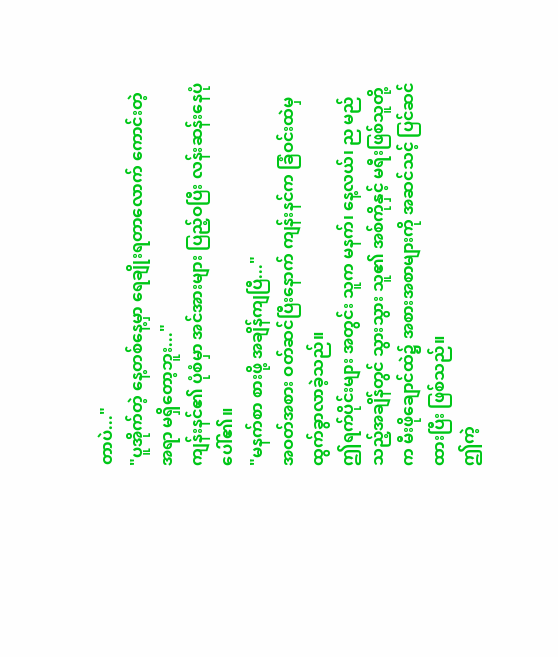တာပဲ..."
"ပူအိုက်တဲ့ နေ့တစ်နေ့မှာ ရေချိုးရတာလောက် ကောင်းတဲ့အရာ မရှိတော့ဘူး..."
ကျန်းနင်၏ ပုံစံမှာ အင်အားများ ပြည့်ဝပြီး လန်းဆန်းနေပုံပေါ်၏။
"မနက်စာ စားဖို့ အချိန်ကျပြီ..."
အဝတ်အစား ဝတ်ဆင်ပြီးနောက် ကျန်းနင်က ခြံဝင်းထဲမှ ထွက်ခွာလာခဲ့သည်။
ဤရက်ပိုင်းများ အတွင်း သူက မနက်၊ နေ့လယ်၊ ည မည်သည့်အချိန်တွင် သွားသွား သူ၏ အစ်ကိုနှင့် မရီးဖြစ်သူတို့က မီးဖိုချောင်ထဲ၌ အစားအစာများကို အဆင်သင့် ပြင်ဆင်ထားပြီး ဖြစ်သည်။
ဤကဲ့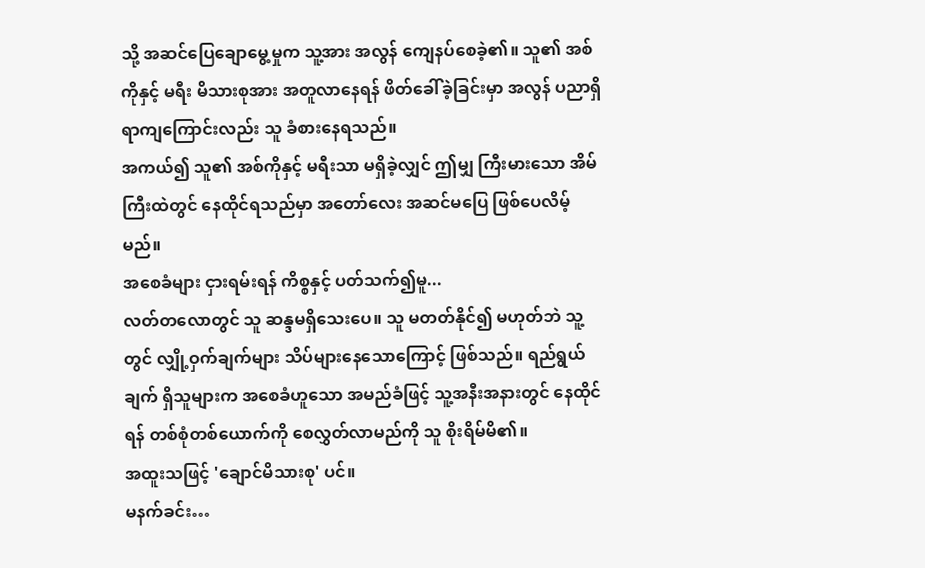သို့ အဆင်ပြေချောမွေ့မှုက သူ့အား အလွန် ကျေနပ်စေခဲ့၏။ သူ၏ အစ်ကိုနှင့် မရီး မိသားစုအား အတူလာနေရန် ဖိတ်ခေါ်ခဲ့ခြင်းမှာ အလွန် ပညာရှိရာကျကြောင်းလည်း သူ ခံစားနေရသည်။
အကယ်၍ သူ၏ အစ်ကိုနှင့် မရီးသာ မရှိခဲ့လျှင် ဤမျှ ကြီးမားသော အိမ်ကြီးထဲတွင် နေထိုင်ရသည်မှာ အတော်လေး အဆင်မပြေ ဖြစ်ပေလိမ့်မည်။
အစေခံများ ငှားရမ်းရန် ကိစ္စနှင့် ပတ်သက်၍မူ...
လတ်တလောတွင် သူ ဆန္ဒမရှိသေးပေ။ သူ မတတ်နိုင်၍ မဟုတ်ဘဲ သူ့တွင် လျှို့ဝှက်ချက်များ သိပ်များနေသောကြောင့် ဖြစ်သည်။ ရည်ရွယ်ချက် ရှိသူများက အစေခံဟူသော အမည်ခံဖြင့် သူ့အနီးအနားတွင် နေထိုင်ရန် တစ်စုံတစ်ယောက်ကို စေလွှတ်လာမည်ကို သူ စိုးရိမ်မိ၏။
အထူးသဖြင့် 'ချောင်မိသားစု' ပင်။
မနက်ခင်း…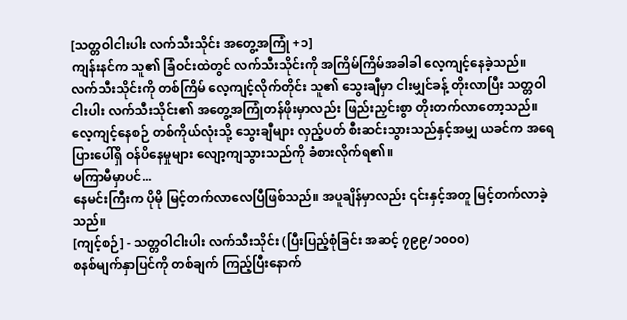[သတ္တဝါငါးပါး လက်သီးသိုင်း အတွေ့အကြုံ +၁]
ကျန်းနင်က သူ၏ ခြံဝင်းထဲတွင် လက်သီးသိုင်းကို အကြိမ်ကြိမ်အခါခါ လေ့ကျင့်နေခဲ့သည်။
လက်သီးသိုင်းကို တစ်ကြိမ် လေ့ကျင့်လိုက်တိုင်း သူ၏ သွေးချီမှာ ငါးမျှင်ခန့် တိုးလာပြီး သတ္တဝါငါးပါး လက်သီးသိုင်း၏ အတွေ့အကြုံတန်ဖိုးမှာလည်း ဖြည်းညှင်းစွာ တိုးတက်လာတော့သည်။
လေ့ကျင့်နေစဉ် တစ်ကိုယ်လုံးသို့ သွေးချီများ လှည့်ပတ် စီးဆင်းသွားသည်နှင့်အမျှ ယခင်က အရေပြားပေါ်ရှိ ဝန်ပိနေမှုများ လျော့ကျသွားသည်ကို ခံစားလိုက်ရ၏။
မကြာမီမှာပင်...
နေမင်းကြီးက ပိုမို မြင့်တက်လာလေပြီဖြစ်သည်။ အပူချိန်မှာလည်း ၎င်းနှင့်အတူ မြင့်တက်လာခဲ့သည်။
[ကျင့်စဉ်] - သတ္တဝါငါးပါး လက်သီးသိုင်း (ပြီးပြည့်စုံခြင်း အဆင့် ၇၉၉/၁၀၀၀)
စနစ်မျက်နှာပြင်ကို တစ်ချက် ကြည့်ပြီးနောက်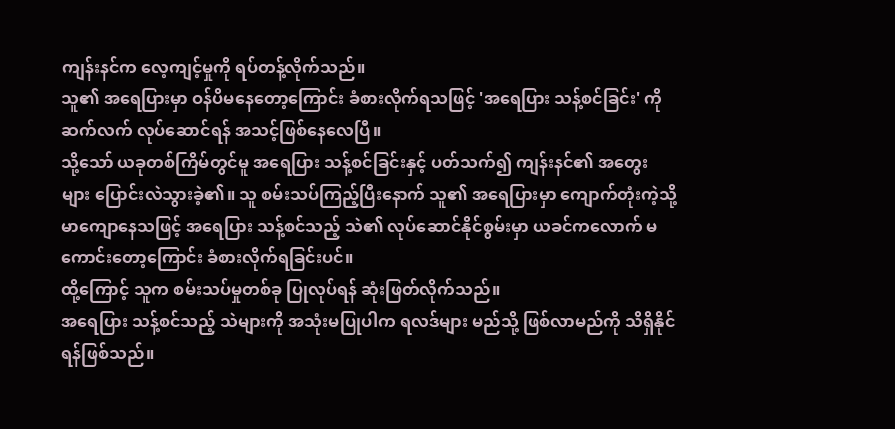ကျန်းနင်က လေ့ကျင့်မှုကို ရပ်တန့်လိုက်သည်။
သူ၏ အရေပြားမှာ ဝန်ပိမနေတော့ကြောင်း ခံစားလိုက်ရသဖြင့် 'အရေပြား သန့်စင်ခြင်း' ကို ဆက်လက် လုပ်ဆောင်ရန် အသင့်ဖြစ်နေလေပြီ။
သို့သော် ယခုတစ်ကြိမ်တွင်မူ အရေပြား သန့်စင်ခြင်းနှင့် ပတ်သက်၍ ကျန်းနင်၏ အတွေးများ ပြောင်းလဲသွားခဲ့၏။ သူ စမ်းသပ်ကြည့်ပြီးနောက် သူ၏ အရေပြားမှာ ကျောက်တုံးကဲ့သို့ မာကျောနေသဖြင့် အရေပြား သန့်စင်သည့် သဲ၏ လုပ်ဆောင်နိုင်စွမ်းမှာ ယခင်ကလောက် မကောင်းတော့ကြောင်း ခံစားလိုက်ရခြင်းပင်။
ထို့ကြောင့် သူက စမ်းသပ်မှုတစ်ခု ပြုလုပ်ရန် ဆုံးဖြတ်လိုက်သည်။
အရေပြား သန့်စင်သည့် သဲများကို အသုံးမပြုပါက ရလဒ်များ မည်သို့ ဖြစ်လာမည်ကို သိရှိနိုင်ရန်ဖြစ်သည်။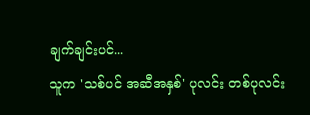ချက်ချင်းပင်...
သူက 'သစ်ပင် အဆီအနှစ်' ပုလင်း တစ်ပုလင်း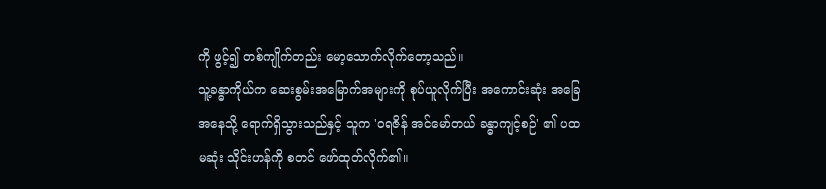ကို ဖွင့်၍ တစ်ကျိုက်တည်း မော့သောက်လိုက်တော့သည်။
သူ့ခန္ဓာကိုယ်က ဆေးစွမ်းအမြောက်အများကို စုပ်ယူလိုက်ပြီး အကောင်းဆုံး အခြေအနေသို့ ရောက်ရှိသွားသည်နှင့် သူက 'ဝရဇိန် အင်မော်တယ် ခန္ဓာကျင့်စဉ်' ၏ ပထမဆုံး သိုင်းဟန်ကို စတင် ဖော်ထုတ်လိုက်၏။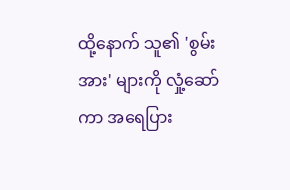ထို့နောက် သူ၏ 'စွမ်းအား' များကို လှုံ့ဆော်ကာ အရေပြား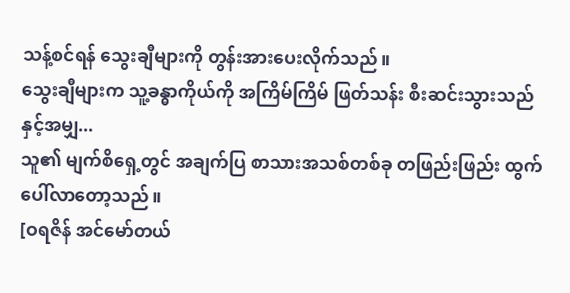သန့်စင်ရန် သွေးချီများကို တွန်းအားပေးလိုက်သည်။
သွေးချီများက သူ့ခန္ဓာကိုယ်ကို အကြိမ်ကြိမ် ဖြတ်သန်း စီးဆင်းသွားသည်နှင့်အမျှ...
သူ၏ မျက်စိရှေ့တွင် အချက်ပြ စာသားအသစ်တစ်ခု တဖြည်းဖြည်း ထွက်ပေါ်လာတော့သည်။
[ဝရဇိန် အင်မော်တယ်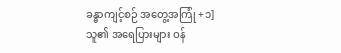ခန္ဓာကျင့်စဉ် အတွေ့အကြုံ +၁]
သူ၏ အရေပြားများ ဝန်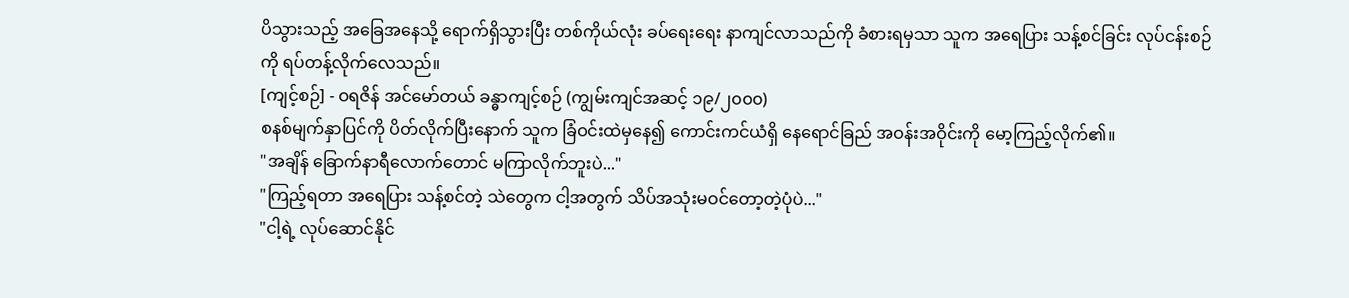ပိသွားသည့် အခြေအနေသို့ ရောက်ရှိသွားပြီး တစ်ကိုယ်လုံး ခပ်ရေးရေး နာကျင်လာသည်ကို ခံစားရမှသာ သူက အရေပြား သန့်စင်ခြင်း လုပ်ငန်းစဉ်ကို ရပ်တန့်လိုက်လေသည်။
[ကျင့်စဉ်] - ဝရဇိန် အင်မော်တယ် ခန္ဓာကျင့်စဉ် (ကျွမ်းကျင်အဆင့် ၁၉/၂၀၀၀)
စနစ်မျက်နှာပြင်ကို ပိတ်လိုက်ပြီးနောက် သူက ခြံဝင်းထဲမှနေ၍ ကောင်းကင်ယံရှိ နေရောင်ခြည် အဝန်းအဝိုင်းကို မော့ကြည့်လိုက်၏။
"အချိန် ခြောက်နာရီလောက်တောင် မကြာလိုက်ဘူးပဲ..."
"ကြည့်ရတာ အရေပြား သန့်စင်တဲ့ သဲတွေက ငါ့အတွက် သိပ်အသုံးမဝင်တော့တဲ့ပုံပဲ..."
"ငါ့ရဲ့ လုပ်ဆောင်နိုင်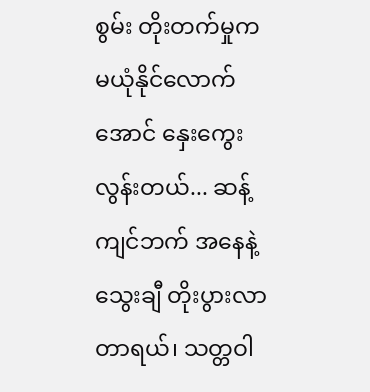စွမ်း တိုးတက်မှုက မယုံနိုင်လောက်အောင် နှေးကွေးလွန်းတယ်... ဆန့်ကျင်ဘက် အနေနဲ့ သွေးချီ တိုးပွားလာတာရယ်၊ သတ္တဝါ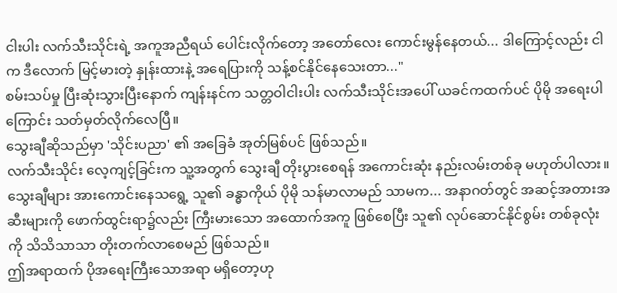ငါးပါး လက်သီးသိုင်းရဲ့ အကူအညီရယ် ပေါင်းလိုက်တော့ အတော်လေး ကောင်းမွန်နေတယ်... ဒါကြောင့်လည်း ငါက ဒီလောက် မြင့်မားတဲ့ နှုန်းထားနဲ့ အရေပြားကို သန့်စင်နိုင်နေသေးတာ..."
စမ်းသပ်မှု ပြီးဆုံးသွားပြီးနောက် ကျန်းနင်က သတ္တဝါငါးပါး လက်သီးသိုင်းအပေါ် ယခင်ကထက်ပင် ပိုမို အရေးပါကြောင်း သတ်မှတ်လိုက်လေပြီ။
သွေးချီဆိုသည်မှာ 'သိုင်းပညာ' ၏ အခြေခံ အုတ်မြစ်ပင် ဖြစ်သည်။
လက်သီးသိုင်း လေ့ကျင့်ခြင်းက သူ့အတွက် သွေးချီ တိုးပွားစေရန် အကောင်းဆုံး နည်းလမ်းတစ်ခု မဟုတ်ပါလား။
သွေးချီများ အားကောင်းနေသရွေ့ သူ၏ ခန္ဓာကိုယ် ပိုမို သန်မာလာမည် သာမက... အနာဂတ်တွင် အဆင့်အတားအဆီးများကို ဖောက်ထွင်းရာ၌လည်း ကြီးမားသော အထောက်အကူ ဖြစ်စေပြီး သူ၏ လုပ်ဆောင်နိုင်စွမ်း တစ်ခုလုံးကို သိသိသာသာ တိုးတက်လာစေမည် ဖြစ်သည်။
ဤအရာထက် ပိုအရေးကြီးသောအရာ မရှိတော့ဟု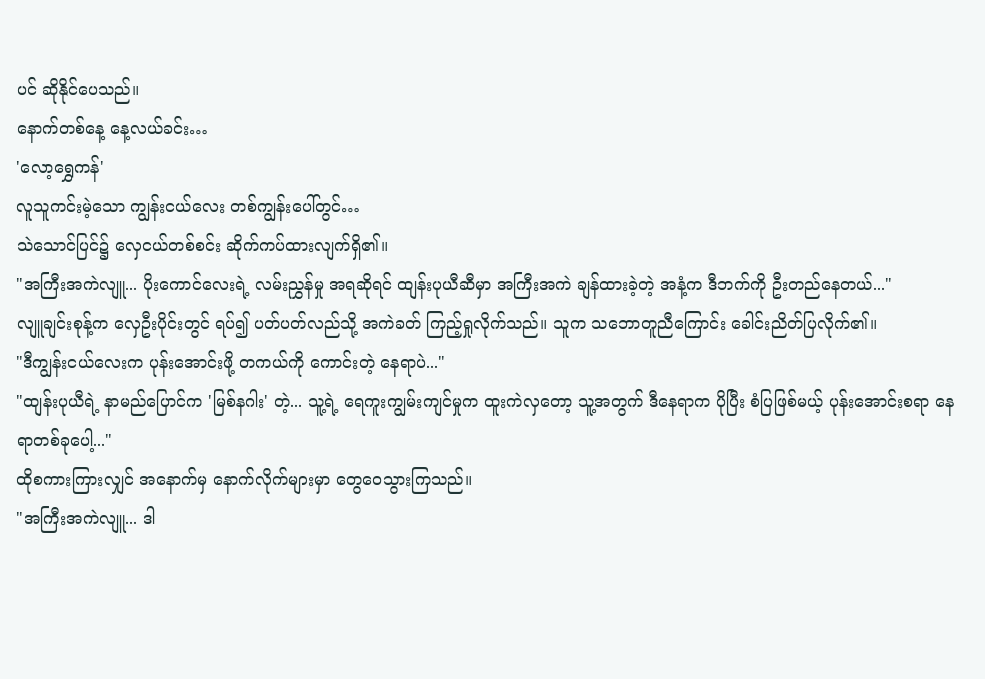ပင် ဆိုနိုင်ပေသည်။
နောက်တစ်နေ့ နေ့လယ်ခင်း…
'လော့ရွှေကန်'
လူသူကင်းမဲ့သော ကျွန်းငယ်လေး တစ်ကျွန်းပေါ်တွင်…
သဲသောင်ပြင်၌ လှေငယ်တစ်စင်း ဆိုက်ကပ်ထားလျက်ရှိ၏။
"အကြီးအကဲလျူ... ပိုးကောင်လေးရဲ့ လမ်းညွှန်မှု အရဆိုရင် ထျန်းပုယီဆီမှာ အကြီးအကဲ ချန်ထားခဲ့တဲ့ အနံ့က ဒီဘက်ကို ဦးတည်နေတယ်..."
လျူချင်းစုန့်က လှေဦးပိုင်းတွင် ရပ်၍ ပတ်ပတ်လည်သို့ အကဲခတ် ကြည့်ရှုလိုက်သည်။ သူက သဘောတူညီကြောင်း ခေါင်းညိတ်ပြလိုက်၏။
"ဒီကျွန်းငယ်လေးက ပုန်းအောင်းဖို့ တကယ်ကို ကောင်းတဲ့ နေရာပဲ..."
"ထျန်းပုယီရဲ့ နာမည်ပြောင်က 'မြစ်နဂါး' တဲ့... သူ့ရဲ့ ရေကူးကျွမ်းကျင်မှုက ထူးကဲလှတော့ သူ့အတွက် ဒီနေရာက ပိုပြီး စံပြဖြစ်မယ့် ပုန်းအောင်းစရာ နေရာတစ်ခုပေါ့..."
ထိုစကားကြားလျှင် အနောက်မှ နောက်လိုက်များမှာ တွေဝေသွားကြသည်။
"အကြီးအကဲလျူ... ဒါ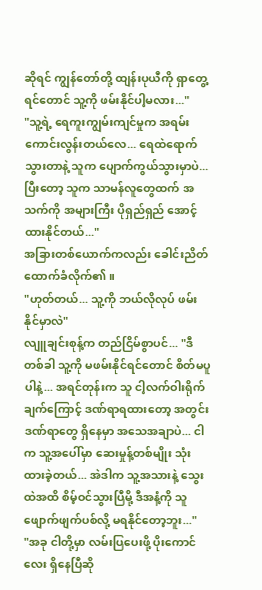ဆိုရင် ကျွန်တော်တို့ ထျန်းပုယီကို ရှာတွေ့ရင်တောင် သူ့ကို ဖမ်းနိုင်ပါ့မလား..."
"သူ့ရဲ့ ရေကူးကျွမ်းကျင်မှုက အရမ်း ကောင်းလွန်းတယ်လေ... ရေထဲရောက်သွားတာနဲ့ သူက ပျောက်ကွယ်သွားမှာပဲ... ပြီးတော့ သူက သာမန်လူတွေထက် အသက်ကို အများကြီး ပိုရှည်ရှည် အောင့်ထားနိုင်တယ်..."
အခြားတစ်ယောက်ကလည်း ခေါင်းညိတ် ထောက်ခံလိုက်၏။
"ဟုတ်တယ်... သူ့ကို ဘယ်လိုလုပ် ဖမ်းနိုင်မှာလဲ"
လျူချင်းစုန့်က တည်ငြိမ်စွာပင်... "ဒီတစ်ခါ သူ့ကို မဖမ်းနိုင်ရင်တောင် စိတ်မပူပါနဲ့... အရင်တုန်းက သူ ငါ့လက်ဝါးရိုက်ချက်ကြောင့် ဒဏ်ရာရထားတော့ အတွင်းဒဏ်ရာတွေ ရှိနေမှာ အသေအချာပဲ... ငါက သူ့အပေါ်မှာ ဆေးမှုန့်တစ်မျိုး သုံးထားခဲ့တယ်... အဲဒါက သူ့အသားနဲ့ သွေးထဲအထိ စိမ့်ဝင်သွားပြီမို့ ဒီအနံ့ကို သူ ဖျောက်ဖျက်ပစ်လို့ မရနိုင်တော့ဘူး..."
"အခု ငါတို့မှာ လမ်းပြပေးဖို့ ပိုးကောင်လေး ရှိနေပြီဆို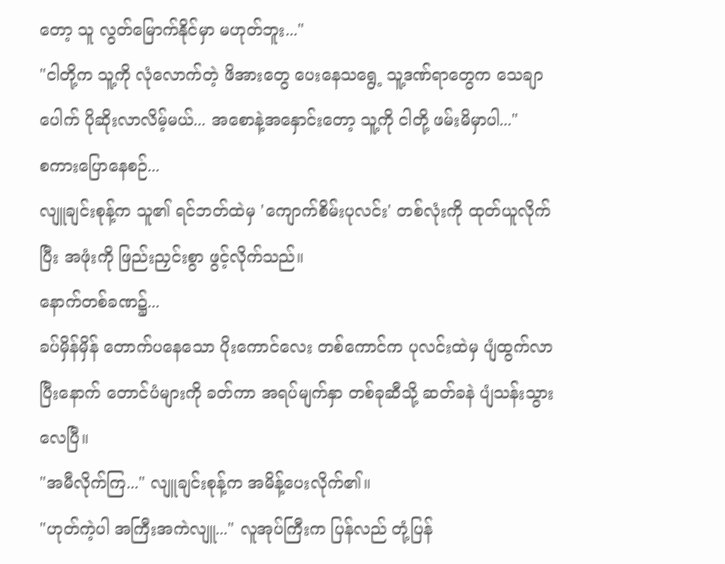တော့ သူ လွတ်မြောက်နိုင်မှာ မဟုတ်ဘူး..."
"ငါတို့က သူ့ကို လုံလောက်တဲ့ ဖိအားတွေ ပေးနေသရွေ့ သူ့ဒဏ်ရာတွေက သေချာပေါက် ပိုဆိုးလာလိမ့်မယ်... အစောနဲ့အနှောင်းတော့ သူ့ကို ငါတို့ ဖမ်းမိမှာပါ..."
စကားပြောနေစဉ်...
လျူချင်းစုန့်က သူ၏ ရင်ဘတ်ထဲမှ 'ကျောက်စိမ်းပုလင်း' တစ်လုံးကို ထုတ်ယူလိုက်ပြီး အဖုံးကို ဖြည်းညှင်းစွာ ဖွင့်လိုက်သည်။
နောက်တစ်ခဏ၌...
ခပ်မှိန်မှိန် တောက်ပနေသော ပိုးကောင်လေး တစ်ကောင်က ပုလင်းထဲမှ ပျံထွက်လာပြီးနောက် တောင်ပံများကို ခတ်ကာ အရပ်မျက်နှာ တစ်ခုဆီသို့ ဆတ်ခနဲ ပျံသန်းသွားလေပြီ။
"အမီလိုက်ကြ..." လျူချင်းစုန့်က အမိန့်ပေးလိုက်၏။
"ဟုတ်ကဲ့ပါ အကြီးအကဲလျူ..." လူအုပ်ကြီးက ပြန်လည် တုံ့ပြန်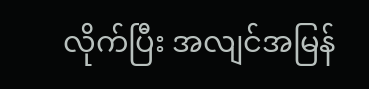လိုက်ပြီး အလျင်အမြန်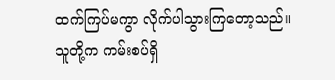ထက်ကြပ်မကွာ လိုက်ပါသွားကြတော့သည်။
သူတို့က ကမ်းစပ်ရှိ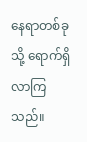နေရာတစ်ခုသို့ ရောက်ရှိလာကြသည်။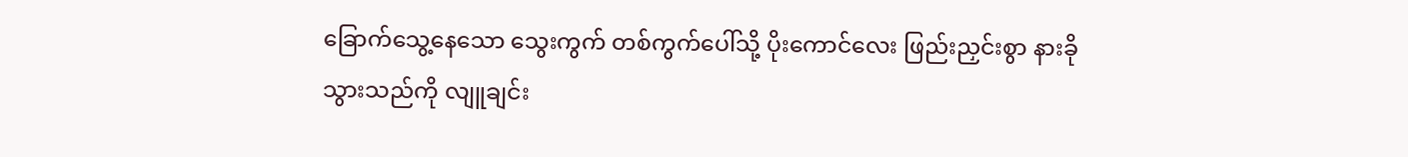ခြောက်သွေ့နေသော သွေးကွက် တစ်ကွက်ပေါ်သို့ ပိုးကောင်လေး ဖြည်းညှင်းစွာ နားခိုသွားသည်ကို လျူချင်း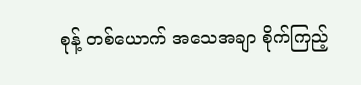စုန့် တစ်ယောက် အသေအချာ စိုက်ကြည့်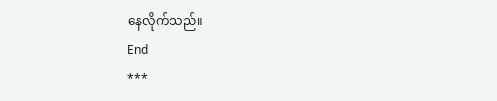နေလိုက်သည်။
End
***